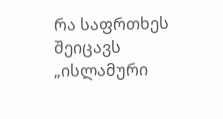რა საფრთხეს შეიცავს „ისლამური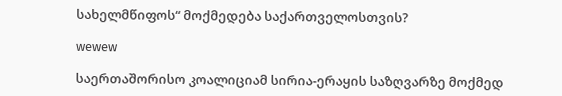სახელმწიფოს“ მოქმედება საქართველოსთვის?

wewew

საერთაშორისო კოალიციამ სირია-ერაყის საზღვარზე მოქმედ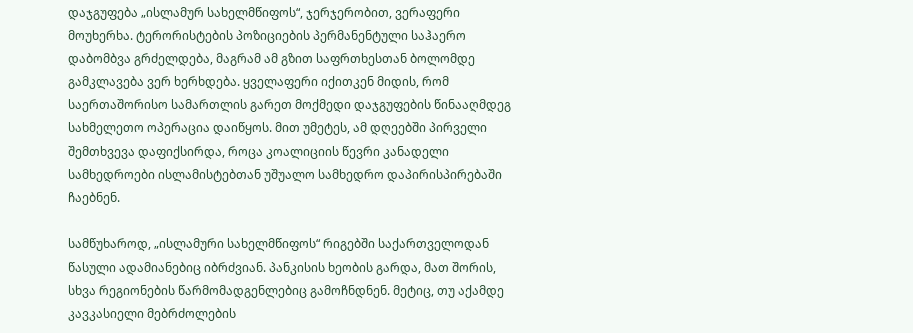დაჯგუფება „ისლამურ სახელმწიფოს“, ჯერჯერობით, ვერაფერი მოუხერხა. ტერორისტების პოზიციების პერმანენტული საჰაერო დაბომბვა გრძელდება, მაგრამ ამ გზით საფრთხესთან ბოლომდე გამკლავება ვერ ხერხდება. ყველაფერი იქითკენ მიდის, რომ საერთაშორისო სამართლის გარეთ მოქმედი დაჯგუფების წინააღმდეგ სახმელეთო ოპერაცია დაიწყოს. მით უმეტეს, ამ დღეებში პირველი შემთხვევა დაფიქსირდა, როცა კოალიციის წევრი კანადელი სამხედროები ისლამისტებთან უშუალო სამხედრო დაპირისპირებაში ჩაებნენ.

სამწუხაროდ, „ისლამური სახელმწიფოს“ რიგებში საქართველოდან წასული ადამიანებიც იბრძვიან. პანკისის ხეობის გარდა, მათ შორის, სხვა რეგიონების წარმომადგენლებიც გამოჩნდნენ. მეტიც, თუ აქამდე კავკასიელი მებრძოლების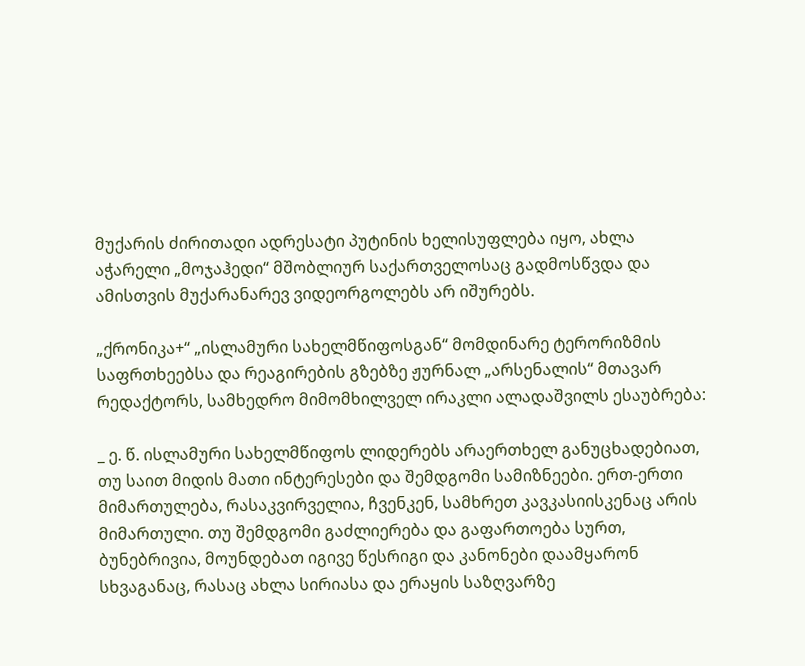მუქარის ძირითადი ადრესატი პუტინის ხელისუფლება იყო, ახლა აჭარელი „მოჯაჰედი“ მშობლიურ საქართველოსაც გადმოსწვდა და ამისთვის მუქარანარევ ვიდეორგოლებს არ იშურებს.

„ქრონიკა+“ „ისლამური სახელმწიფოსგან“ მომდინარე ტერორიზმის საფრთხეებსა და რეაგირების გზებზე ჟურნალ „არსენალის“ მთავარ რედაქტორს, სამხედრო მიმომხილველ ირაკლი ალადაშვილს ესაუბრება:

_ ე. წ. ისლამური სახელმწიფოს ლიდერებს არაერთხელ განუცხადებიათ, თუ საით მიდის მათი ინტერესები და შემდგომი სამიზნეები. ერთ-ერთი მიმართულება, რასაკვირველია, ჩვენკენ, სამხრეთ კავკასიისკენაც არის მიმართული. თუ შემდგომი გაძლიერება და გაფართოება სურთ, ბუნებრივია, მოუნდებათ იგივე წესრიგი და კანონები დაამყარონ სხვაგანაც, რასაც ახლა სირიასა და ერაყის საზღვარზე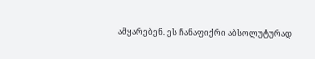ამყარებენ. ეს ჩანაფიქრი აბსოლუტურად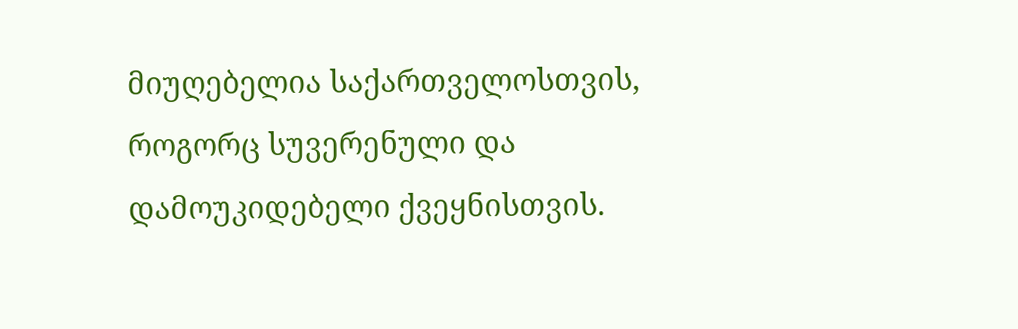მიუღებელია საქართველოსთვის, როგორც სუვერენული და დამოუკიდებელი ქვეყნისთვის.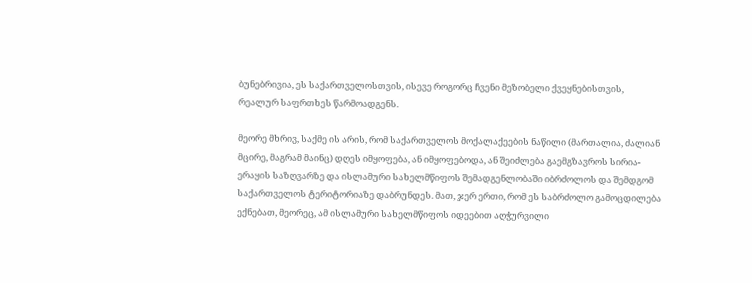ბუნებრივია, ეს საქართველოსთვის, ისევე როგორც ჩვენი მეზობელი ქვეყნებისთვის, რეალურ საფრთხეს წარმოადგენს.

მეორე მხრივ, საქმე ის არის, რომ საქართველოს მოქალაქეების ნაწილი (მართალია, ძალიან მცირე, მაგრამ მაინც) დღეს იმყოფება, ან იმყოფებოდა, ან შეიძლება გაემგზავროს სირია-ერაყის საზღვარზე და ისლამური სახელმწიფოს შემადგენლობაში იბრძოლოს და შემდგომ საქართველოს ტერიტორიაზე დაბრუნდეს. მათ, ჯერ ერთი, რომ ეს საბრძოლო გამოცდილება ექნებათ, მეორეც, ამ ისლამური სახელმწიფოს იდეებით აღჭურვილი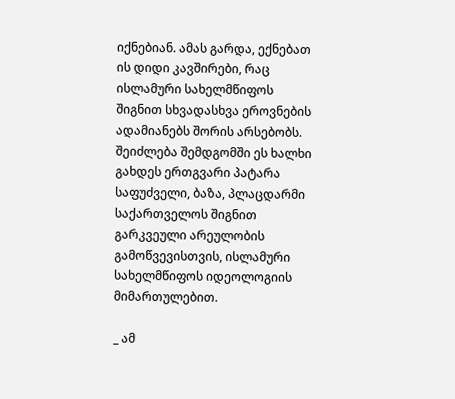იქნებიან. ამას გარდა, ექნებათ ის დიდი კავშირები, რაც ისლამური სახელმწიფოს შიგნით სხვადასხვა ეროვნების ადამიანებს შორის არსებობს. შეიძლება შემდგომში ეს ხალხი გახდეს ერთგვარი პატარა საფუძველი, ბაზა, პლაცდარმი საქართველოს შიგნით გარკვეული არეულობის გამოწვევისთვის, ისლამური სახელმწიფოს იდეოლოგიის მიმართულებით.

_ ამ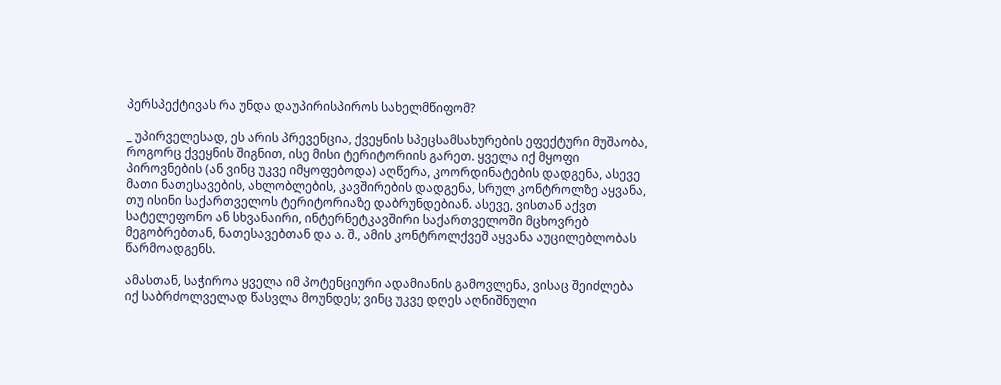პერსპექტივას რა უნდა დაუპირისპიროს სახელმწიფომ?

_ უპირველესად, ეს არის პრევენცია, ქვეყნის სპეცსამსახურების ეფექტური მუშაობა, როგორც ქვეყნის შიგნით, ისე მისი ტერიტორიის გარეთ. ყველა იქ მყოფი პიროვნების (ან ვინც უკვე იმყოფებოდა) აღწერა, კოორდინატების დადგენა, ასევე მათი ნათესავების, ახლობლების, კავშირების დადგენა, სრულ კონტროლზე აყვანა, თუ ისინი საქართველოს ტერიტორიაზე დაბრუნდებიან. ასევე, ვისთან აქვთ სატელეფონო ან სხვანაირი, ინტერნეტკავშირი საქართველოში მცხოვრებ მეგობრებთან, ნათესავებთან და ა. შ., ამის კონტროლქვეშ აყვანა აუცილებლობას წარმოადგენს.

ამასთან, საჭიროა ყველა იმ პოტენციური ადამიანის გამოვლენა, ვისაც შეიძლება იქ საბრძოლველად წასვლა მოუნდეს; ვინც უკვე დღეს აღნიშნული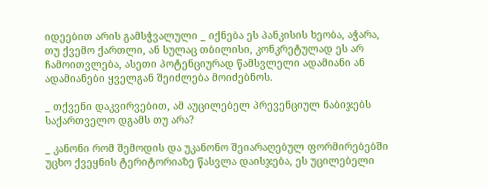იდეებით არის გამსჭვალული _ იქნება ეს პანკისის ხეობა, აჭარა, თუ ქვემო ქართლი, ან სულაც თბილისი, კონკრეტულად ეს არ ჩამოითვლება, ასეთი პოტენციურად წამსვლელი ადამიანი ან ადამიანები ყველგან შეიძლება მოიძებნოს.

_ თქვენი დაკვირვებით, ამ აუცილებელ პრევენციულ ნაბიჯებს საქართველო დგამს თუ არა?

_ კანონი რომ შემოდის და უკანონო შეიარაღებულ ფორმირებებში უცხო ქვეყნის ტერიტორიაზე წასვლა დაისჯება, ეს უცილებელი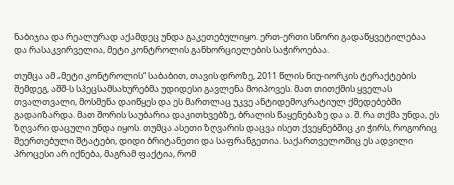ნაბიჯია და რეალურად აქამდეც უნდა გაკეთებულიყო. ერთ-ერთი სწორი გადაწყვეტილებაა და რასაკვირველია, მეტი კონტროლის განხორციელების საჭიროებაა.

თუმცა ამ „მეტი კონტროლის“ საბაბით, თავის დროზე, 2011 წლის ნიუ-იორკის ტერაქტების შემდეგ, აშშ-ს სპეცსამსახურებმა უდიდესი გავლენა მოიპოვეს. მათ თითქმის ყველას თვალთვალი, მოსმენა დაიწყეს და ეს მართლაც უკვე ანტიდემოკრატიულ ქმედებებში გადაიზარდა. მათ შორის საუბარია დაკითხვებზე, ბრალის წაყენებაზე და ა. შ. რა თქმა უნდა, ეს ზღვარი დაცული უნდა იყოს. თუმცა ასეთი ზღვარის დაცვა ისეთ ქვეყნებშიც კი ჭირს, როგორიც შეერთებული შტატები, დიდი ბრიტანეთი და საფრანგეთია. საქართველოშიც ეს ადვილი პროცესი არ იქნება, მაგრამ ფაქტია, რომ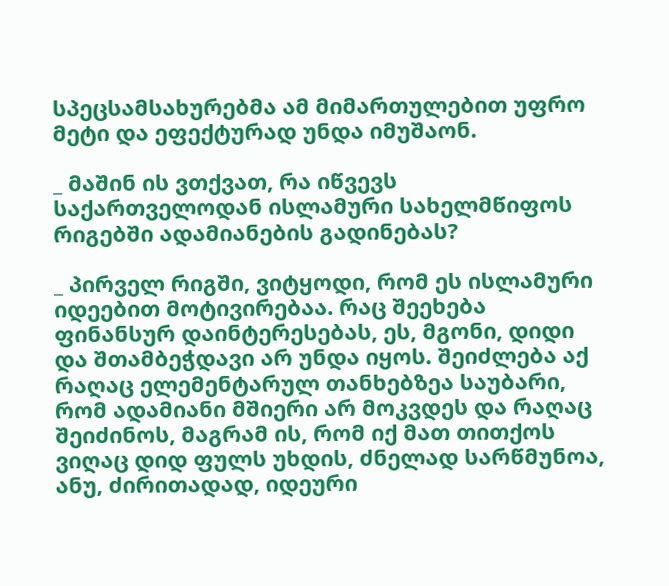სპეცსამსახურებმა ამ მიმართულებით უფრო მეტი და ეფექტურად უნდა იმუშაონ.

_ მაშინ ის ვთქვათ, რა იწვევს საქართველოდან ისლამური სახელმწიფოს რიგებში ადამიანების გადინებას?

_ პირველ რიგში, ვიტყოდი, რომ ეს ისლამური იდეებით მოტივირებაა. რაც შეეხება ფინანსურ დაინტერესებას, ეს, მგონი, დიდი და შთამბეჭდავი არ უნდა იყოს. შეიძლება აქ რაღაც ელემენტარულ თანხებზეა საუბარი, რომ ადამიანი მშიერი არ მოკვდეს და რაღაც შეიძინოს, მაგრამ ის, რომ იქ მათ თითქოს ვიღაც დიდ ფულს უხდის, ძნელად სარწმუნოა, ანუ, ძირითადად, იდეური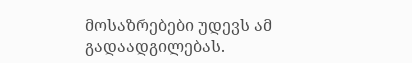მოსაზრებები უდევს ამ გადაადგილებას.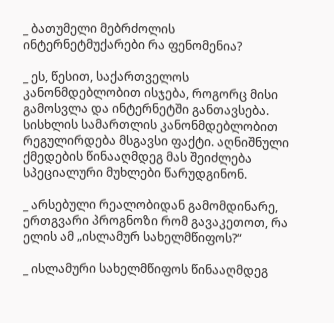_ ბათუმელი მებრძოლის ინტერნეტმუქარები რა ფენომენია?

_ ეს, წესით, საქართველოს კანონმდებლობით ისჯება, როგორც მისი გამოსვლა და ინტერნეტში განთავსება. სისხლის სამართლის კანონმდებლობით რეგულირდება მსგავსი ფაქტი. აღნიშნული ქმედების წინააღმდეგ მას შეიძლება სპეციალური მუხლები წარუდგინონ.

_ არსებული რეალობიდან გამომდინარე, ერთგვარი პროგნოზი რომ გავაკეთოთ, რა ელის ამ „ისლამურ სახელმწიფოს?“

_ ისლამური სახელმწიფოს წინააღმდეგ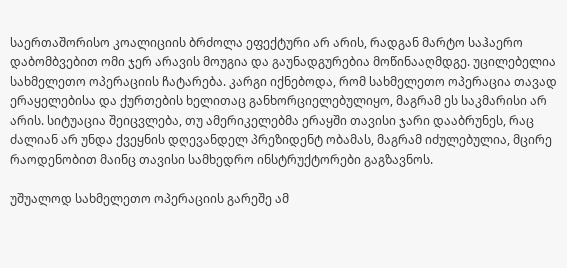საერთაშორისო კოალიციის ბრძოლა ეფექტური არ არის, რადგან მარტო საჰაერო დაბომბვებით ომი ჯერ არავის მოუგია და გაუნადგურებია მოწინააღმდგე. უცილებელია სახმელეთო ოპერაციის ჩატარება. კარგი იქნებოდა, რომ სახმელეთო ოპერაცია თავად ერაყელებისა და ქურთების ხელითაც განხორციელებულიყო, მაგრამ ეს საკმარისი არ არის. სიტუაცია შეიცვლება, თუ ამერიკელებმა ერაყში თავისი ჯარი დააბრუნეს, რაც ძალიან არ უნდა ქვეყნის დღევანდელ პრეზიდენტ ობამას, მაგრამ იძულებულია, მცირე რაოდენობით მაინც თავისი სამხედრო ინსტრუქტორები გაგზავნოს.

უშუალოდ სახმელეთო ოპერაციის გარეშე ამ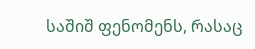საშიშ ფენომენს, რასაც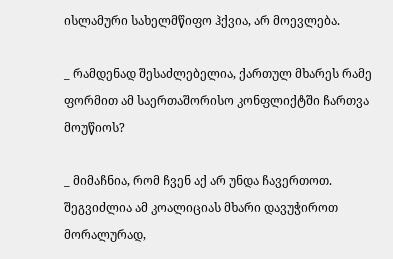ისლამური სახელმწიფო ჰქვია, არ მოევლება.

_ რამდენად შესაძლებელია, ქართულ მხარეს რამე ფორმით ამ საერთაშორისო კონფლიქტში ჩართვა მოუწიოს?

_ მიმაჩნია, რომ ჩვენ აქ არ უნდა ჩავერთოთ. შეგვიძლია ამ კოალიციას მხარი დავუჭიროთ მორალურად,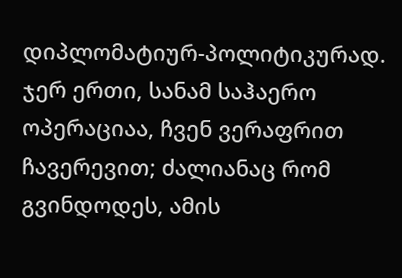დიპლომატიურ-პოლიტიკურად. ჯერ ერთი, სანამ საჰაერო ოპერაციაა, ჩვენ ვერაფრით ჩავერევით; ძალიანაც რომ გვინდოდეს, ამის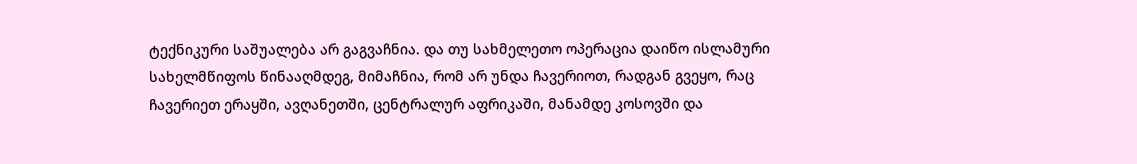ტექნიკური საშუალება არ გაგვაჩნია. და თუ სახმელეთო ოპერაცია დაიწო ისლამური სახელმწიფოს წინააღმდეგ, მიმაჩნია, რომ არ უნდა ჩავერიოთ, რადგან გვეყო, რაც ჩავერიეთ ერაყში, ავღანეთში, ცენტრალურ აფრიკაში, მანამდე კოსოვში და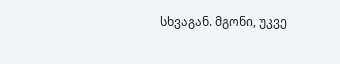სხვაგან. მგონი, უკვე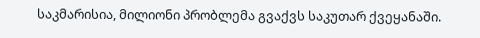საკმარისია, მილიონი პრობლემა გვაქვს საკუთარ ქვეყანაში.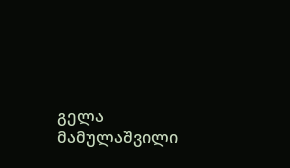გელა მამულაშვილი